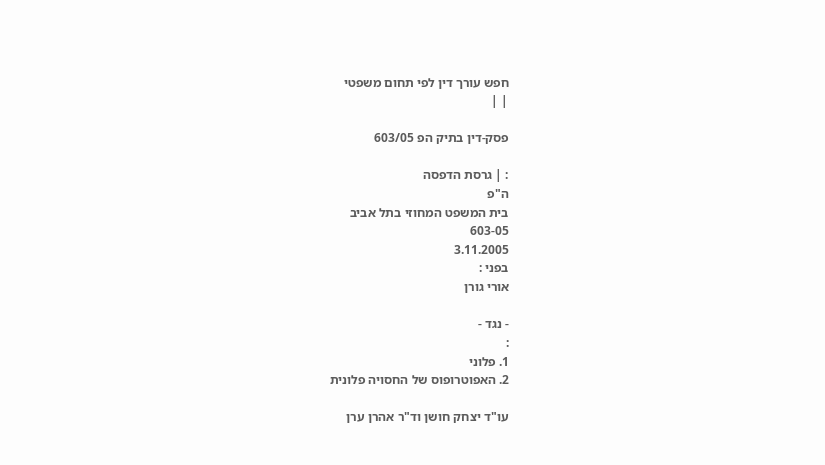חפש עורך דין לפי תחום משפטי
| |

פסק-דין בתיק הפ 603/05

: | גרסת הדפסה
ה"פ
בית המשפט המחוזי בתל אביב
603-05
3.11.2005
בפני :
אורי גורן

- נגד -
:
1. פלוני
2. האפוטרופוס של החסויה פלונית

עו"ד יצחק חושן וד"ר אהרן ערן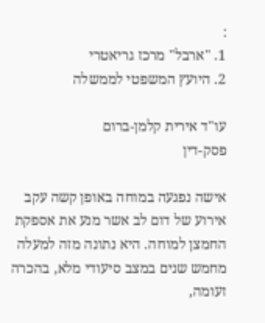:
1. "ארבל" מרכז גריאטרי
2. היועץ המשפטי לממשלה

עו"ד אירית קלמן-ברום
פסק-דין

אישה נפגעה במוחה באופן קשה עקב אירוע של דום לב אשר מנע את אספקת החמצן למוחה. היא נתונה מזה למעלה מחמש שנים במצב סיעודי מלא, בהכרה זעומה,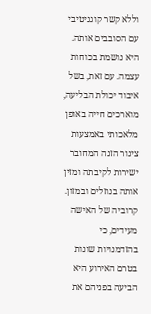וללא קשר קוגניטיבי עם הסובבים אותה. היא נושמת בכוחות עצמה. עם זאת, בשל איבוד יכולת הבליעה, מוארכים חייה באופן מלאכותי באמצעות צינור הזנה המחובר ישירות לקיבתה ומזין אותה בנוזלים ובמזון. קרוביה של האישה מעידים, כי בהזדמנויות שונות בטרם האירוע היא הביעה בפניהם את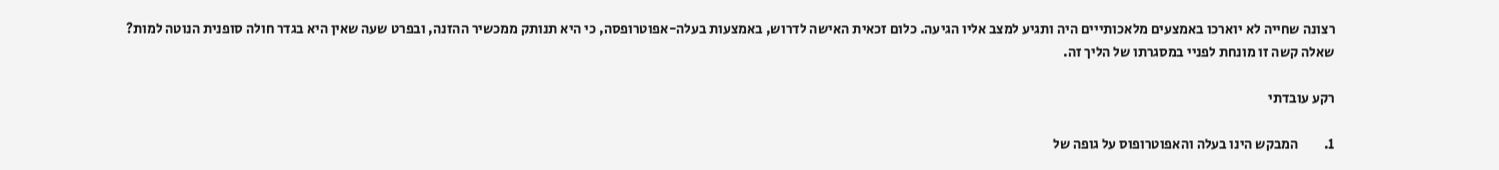רצונה שחייה לא יוארכו באמצעים מלאכותייים היה ותגיע למצב אליו הגיעה. כלום זכאית האישה לדרוש, באמצעות בעלה-אפוטרופסה, כי היא תנותק ממכשיר ההזנה, ובפרט שעה שאין היא בגדר חולה סופנית הנוטה למות? שאלה קשה זו מונחת לפניי במסגרתו של הליך זה.

רקע עובדתי

1.         המבקש הינו בעלה והאפוטרופוס על גופה של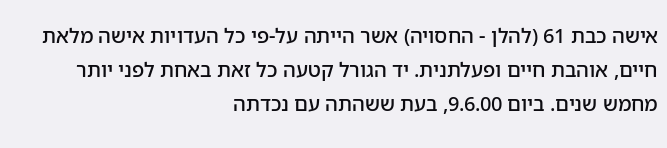אישה כבת 61 (להלן - החסויה) אשר הייתה על-פי כל העדויות אישה מלאת חיים, אוהבת חיים ופעלתנית. יד הגורל קטעה כל זאת באחת לפני יותר מחמש שנים. ביום 9.6.00, בעת ששהתה עם נכדתה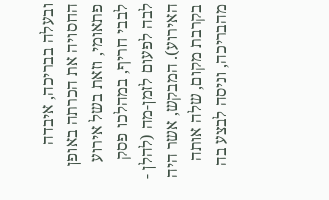ובעלה בבריכה, איבדה החסויה את הכרתה באופן פתאומי, וזאת בשל אירוע לבבי חריף, במהלכו פסק לבה לפעום לזמן-מה (להלן - האירוע). המבקש, אשר היה בקרבת מקום, שלה אותה מהבריכה, וניסה לבצע בה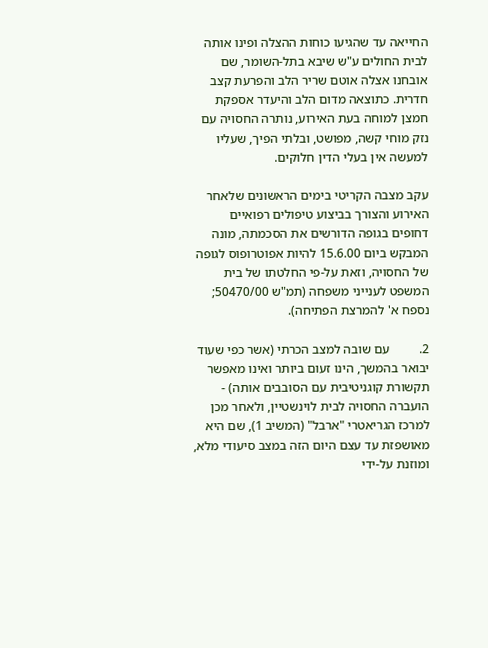החייאה עד שהגיעו כוחות ההצלה ופינו אותה לבית החולים ע"ש שיבא בתל-השומר, שם אובחנו אצלה אוטם שריר הלב והפרעת קצב חדרית. כתוצאה מדום הלב והיעדר אספקת חמצן למוחה בעת האירוע, נותרה החסויה עם נזק מוחי קשה, מפושט, ובלתי הפיך, שעליו למעשה אין בעלי הדין חלוקים.

עקב מצבה הקריטי בימים הראשונים שלאחר האירוע והצורך בביצוע טיפולים רפואיים דחופים בגופה הדורשים את הסכמתה, מונה המבקש ביום 15.6.00 להיות אפוטרופוס לגופה של החסויה, וזאת על-פי החלטתו של בית המשפט לענייני משפחה (תמ"ש 50470/00; נספח א' להמרצת הפתיחה).

2.         עם שובה למצב הכרתי (אשר כפי שעוד יבואר בהמשך, הינו זעום ביותר ואינו מאפשר תקשורת קוגניטיבית עם הסובבים אותה) - הועברה החסויה לבית לוינשטיין, ולאחר מכן למרכז הגריאטרי "ארבל" (המשיב 1), שם היא מאושפזת עד עצם היום הזה במצב סיעודי מלא, ומוזנת על-ידי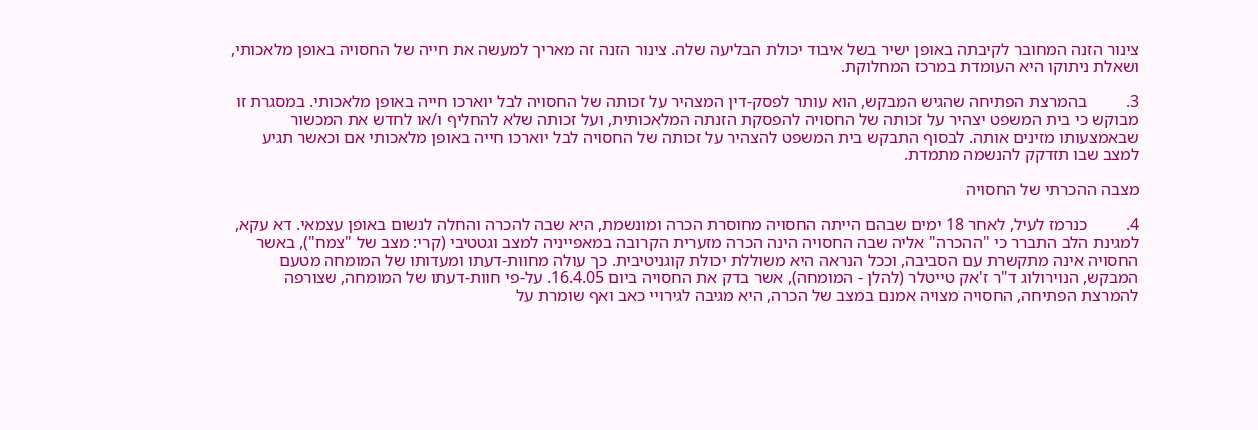צינור הזנה המחובר לקיבתה באופן ישיר בשל איבוד יכולת הבליעה שלה. צינור הזנה זה מאריך למעשה את חייה של החסויה באופן מלאכותי, ושאלת ניתוקו היא העומדת במרכז המחלוקת.

3.         בהמרצת הפתיחה שהגיש המבקש, הוא עותר לפסק-דין המצהיר על זכותה של החסויה לבל יוארכו חייה באופן מלאכותי. במסגרת זו מבוקש כי בית המשפט יצהיר על זכותה של החסויה להפסקת הזנתה המלאכותית, ועל זכותה שלא להחליף ו/או לחדש את המכשור שבאמצעותו מזינים אותה. לבסוף התבקש בית המשפט להצהיר על זכותה של החסויה לבל יוארכו חייה באופן מלאכותי אם וכאשר תגיע למצב שבו תזדקק להנשמה מתמדת.

מצבה ההכרתי של החסויה

4.         כנרמז לעיל, לאחר 18 ימים שבהם הייתה החסויה מחוסרת הכרה ומונשמת, היא שבה להכרה והחלה לנשום באופן עצמאי. דא עקא, למגינת הלב התברר כי "ההכרה" אליה שבה החסויה הינה הכרה מזערית הקרובה במאפייניה למצב וגטטיבי (קרי: מצב של "צמח"), באשר החסויה אינה מתקשרת עם הסביבה, וככל הנראה היא משוללת יכולת קוגניטיבית. כך עולה מחוות-דעתו ומעדותו של המומחה מטעם המבקש, הנוירולוג ד"ר ז'אק טייטלר (להלן - המומחה), אשר בדק את החסויה ביום 16.4.05. על-פי חוות-דעתו של המומחה, שצורפה להמרצת הפתיחה, החסויה מצויה אמנם במצב של הכרה, היא מגיבה לגירויי כאב ואף שומרת על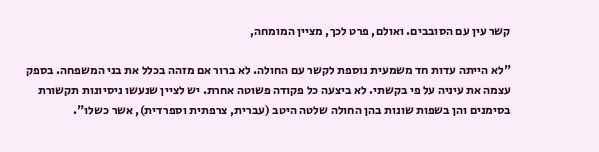קשר עין עם הסובבים. ואולם, פרט לכך, מציין המומחה,

"לא הייתה עדות חד משמעית נוספת לקשר עם החולה. לא ברור אם מזהה בכלל את בני המשפחה. בספק עצמה את עיניה על פי בקשתי. לא ביצעה כל פקודה פשוטה אחרת. יש לציין שנעשו ניסיונות תקשורת בסימנים והן בשפות שונות בהן החולה שלטה היטב (עברית, צרפתית וספרדית), אשר כשלו".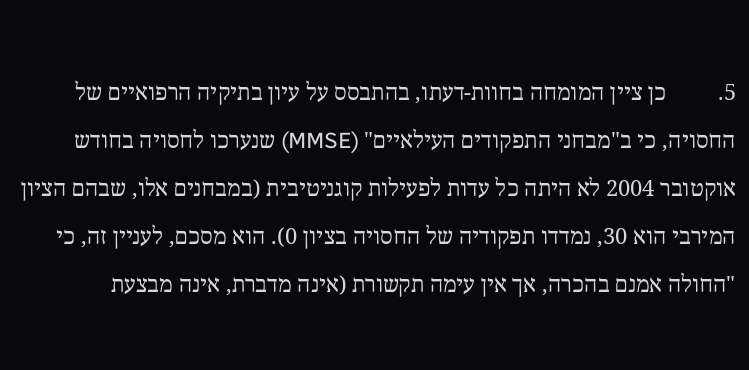5.         כן ציין המומחה בחוות-דעתו, בהתבסס על עיון בתיקיה הרפואיים של החסויה, כי ב"מבחני התפקודים העילאיים" (MMSE) שנערכו לחסויה בחודש אוקטובר 2004 לא היתה כל עדות לפעילות קוגניטיבית (במבחנים אלו, שבהם הציון המירבי הוא 30, נמדדו תפקודיה של החסויה בציון 0). הוא מסכם, לעניין זה, כי "החולה אמנם בהכרה, אך אין עימה תקשורת (אינה מדברת, אינה מבצעת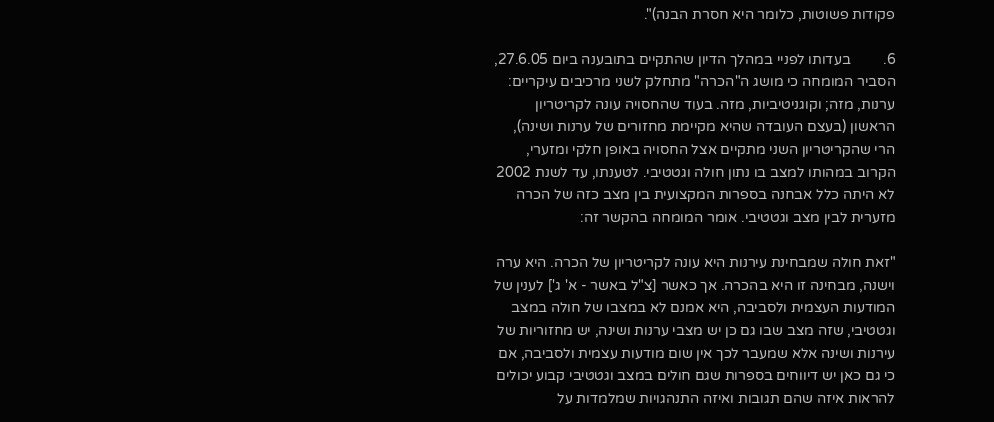פקודות פשוטות, כלומר היא חסרת הבנה)".

6.         בעדותו לפניי במהלך הדיון שהתקיים בתובענה ביום 27.6.05, הסביר המומחה כי מושג ה"הכרה" מתחלק לשני מרכיבים עיקריים: ערנות, מזה; וקוגניטיביות, מזה. בעוד שהחסויה עונה לקריטריון הראשון (בעצם העובדה שהיא מקיימת מחזורים של ערנות ושינה), הרי שהקריטריון השני מתקיים אצל החסויה באופן חלקי ומזערי, הקרוב במהותו למצב בו נתון חולה וגטטיבי. לטענתו, עד לשנת 2002 לא היתה כלל אבחנה בספרות המקצועית בין מצב כזה של הכרה מזערית לבין מצב וגטטיבי. אומר המומחה בהקשר זה:

"זאת חולה שמבחינת עירנות היא עונה לקריטריון של הכרה. היא ערה וישנה, מבחינה זו היא בהכרה. אך כאשר [צ"ל באשר - א' ג'] לענין של המודעות העצמית ולסביבה, היא אמנם לא במצבו של חולה במצב וגטטיבי, שזה מצב שבו גם כן יש מצבי ערנות ושינה, יש מחזוריות של עירנות ושינה אלא שמעבר לכך אין שום מודעות עצמית ולסביבה, אם כי גם כאן יש דיווחים בספרות שגם חולים במצב וגטטיבי קבוע יכולים להראות איזה שהם תגובות ואיזה התנהגויות שמלמדות על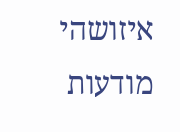איזושהי מודעות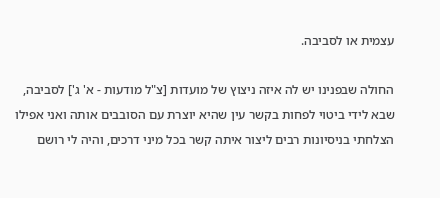עצמית או לסביבה.

החולה שבפנינו יש לה איזה ניצוץ של מועדות [צ"ל מודעות - א' ג'] לסביבה, שבא לידי ביטוי לפחות בקשר עין שהיא יוצרת עם הסובבים אותה ואני אפילו הצלחתי בניסיונות רבים ליצור איתה קשר בכל מיני דרכים, והיה לי רושם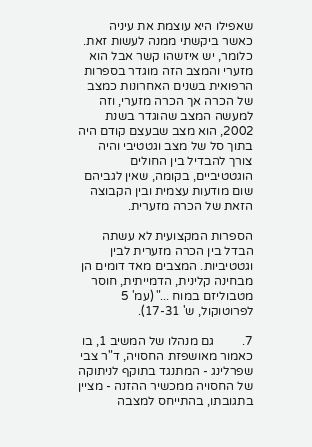שאפילו היא עוצמת את עיניה כאשר ביקשתי ממנה לעשות זאת. כלומר, יש איזשהו קשר אבל הוא מזערי והמצב הזה מוגדר בספרות הרפואית בשנים האחרונות כמצב של הכרה אך הכרה מזערי, וזה למעשה המצב שהוגדר בשנת 2002, הוא מצב שבעצם קודם היה בתוך סל של מצב וגטטיבי והיה צורך להבדיל בין החולים הוגטטיביים, בקומה, שאין לגביהם שום מודעות עצמית ובין הקבוצה הזאת של הכרה מזערית.

הספרות המקצועית לא עשתה הבדל בין הכרה מזערית לבין וגטטיביות. המצבים מאד דומים הן מבחינה קלינית, הדמייתית, חוסר מטבוליזם במוח ..." (עמ' 5 לפרוטוקול, ש' 17-31).

7.         גם מנהלו של המשיב 1, בו כאמור מאושפזת החסויה, ד"ר צבי שפרלינג - המתנגד בתוקף לניתוקה של החסויה ממכשיר ההזנה - מציין בתגובתו, בהתייחס למצבה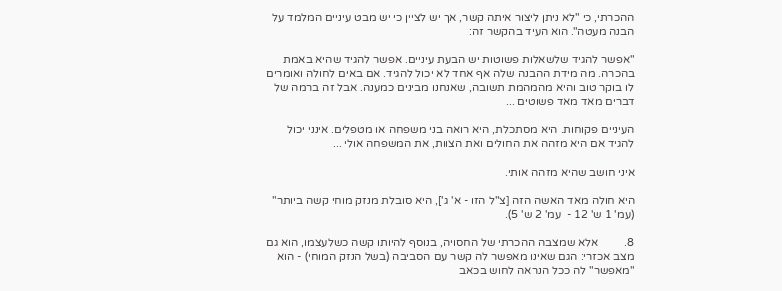ההכרתי, כי "לא ניתן ליצור איתה קשר, אך יש לציין כי יש מבט עיניים המלמד על הבנה מעטה". הוא העיד בהקשר זה:

"אפשר להגיד שלשאלות פשוטות יש הבעת עיניים. אפשר להגיד שהיא באמת בהכרה. מה מידת ההבנה שלה אף אחד לא יכול להגיד. אם באים לחולה ואומרים לו בוקר טוב והיא מהמהמת תשובה, שאנחנו מבינים כמענה. אבל זה ברמה של דברים מאד מאד פשוטים ...

העיניים פקוחות. היא מסתכלת, היא רואה בני משפחה או מטפלים. אינני יכול להגיד אם היא מזהה את החולים ואת הצוות, את המשפחה אולי ...

איני חושב שהיא מזהה אותי.

היא חולה מאד האשה הזה [צ"ל הזו - א' ג'], היא סובלת מנזק מוחי קשה ביותר" (עמ' 1 ש' 12 -  עמ' 2 ש' 5).

8.         אלא שמצבה ההכרתי של החסויה, בנוסף להיותו קשה כשלעצמו, הוא גם מצב אכזרי: הגם שאינו מאפשר לה קשר עם הסביבה (בשל הנזק המוחי) - הוא "מאפשר" לה ככל הנראה לחוש בכאב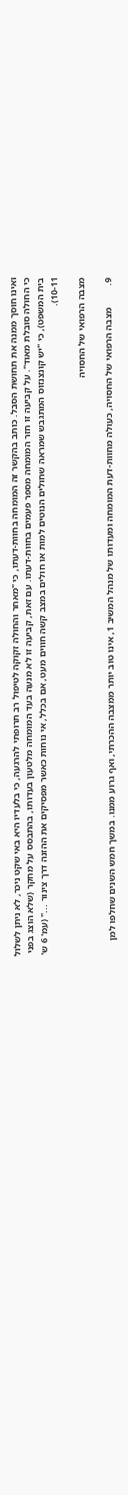ואינו חוסך ממנה את תחושת הסבל. כותב בהקשר זה המומחה בחוות-דעתו, כי "מאחר והחולה זקוקה לטיפול רב תרופתי להרגעה, כי בלעדיו היא באי שקט ניכר, לא ניתן לשלול כי החולה סובלת מאוד". על קביעה זו חזר המומחה מספר פעמים בחוות-דעתו. עם זאת, קביעה זו לא מנעה בעד המומחה מלטעון בעדותו, בהתבסס על מחקר (שלא הוצג בפני בית המשפט), כי "יש קונצנזוס המתגבש שמראה שחולים הנוטים למות או חולים במצב קשה חווים מעט, אם בכלל, אי נוחות כאשר מפסיקים את ההזנה דרך צינור ..." (עמ' 6 ש' 10-11).

מצבה הרפואי של החסויה

9.         מצבה הרפואי של החסויה, כעולה מחוות-דעת המומחה ומעדותו של מנהל המשיב 1, אינו טוב יותר ממצבה ההכרתי, ואף גרוע ממנו. במשך חמש השנים שחלפו למן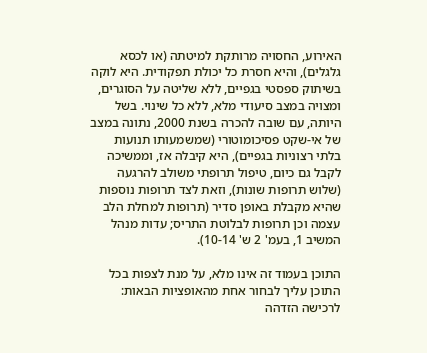האירוע, החסויה מרותקת למיטתה (או לכסא גלגלים), והיא חסרת כל יכולת תפקודית. היא לוקה בשיתוק ספסטי בגפיים, ללא שליטה על הסוגרים, ומצויה במצב סיעודי מלא, ללא כל שינוי. בשל היותה, עם שובה להכרה בשנת 2000, נתונה במצב של אי-שקט פסיכומוטורי (שמשמעותו תנועות בלתי רצוניות בגפיים), היא קיבלה אז, וממשיכה לקבל גם כיום, טיפול תרופתי משולב להרגעה (שלוש תרופות שונות), וזאת לצד תרופות נוספות שהיא מקבלת באופן סדיר (תרופות למחלת הלב עצמה וכן תרופות לבלוטת התריס; עדות מנהל המשיב 1, בעמ' 2 ש' 10-14).

התוכן בעמוד זה אינו מלא, על מנת לצפות בכל התוכן עליך לבחור אחת מהאופציות הבאות:
לרכישה הזדהה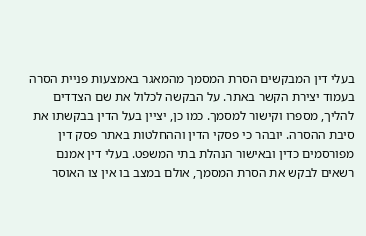בעלי דין המבקשים הסרת המסמך מהמאגר באמצעות פניית הסרה בעמוד יצירת הקשר באתר. על הבקשה לכלול את שם הצדדים להליך, מספרו וקישור למסמך. כמו כן, יציין בעל הדין בבקשתו את סיבת ההסרה. יובהר כי פסקי הדין וההחלטות באתר פסק דין מפורסמים כדין ובאישור הנהלת בתי המשפט. בעלי דין אמנם רשאים לבקש את הסרת המסמך, אולם במצב בו אין צו האוסר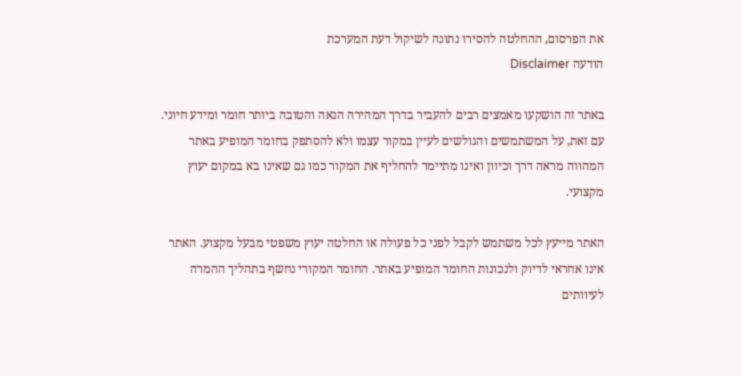את הפרסום, ההחלטה להסירו נתונה לשיקול דעת המערכת
הודעה Disclaimer

באתר זה הושקעו מאמצים רבים להעביר בדרך המהירה הנאה והטובה ביותר חומר ומידע חיוני. עם זאת, על המשתמשים והגולשים לעיין במקור עצמו ולא להסתפק בחומר המופיע באתר המהווה מראה דרך וכיוון ואינו מתיימר להחליף את המקור כמו גם שאינו בא במקום יעוץ מקצועי.

האתר מייעץ לכל משתמש לקבל לפני כל פעולה או החלטה יעוץ משפטי מבעל מקצוע. האתר אינו אחראי לדיוק ולנכונות החומר המופיע באתר. החומר המקורי נחשף בתהליך ההמרה לעיוותים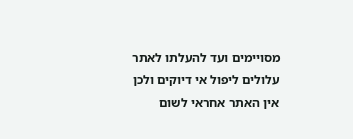מסויימים ועד להעלתו לאתר עלולים ליפול אי דיוקים ולכן אין האתר אחראי לשום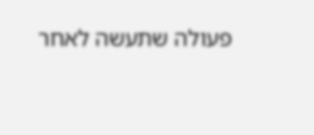פעולה שתעשה לאחר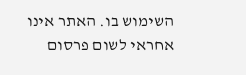השימוש בו. האתר אינו אחראי לשום פרסום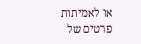או לאמיתות פרטים של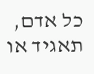כל אדם, תאגיד או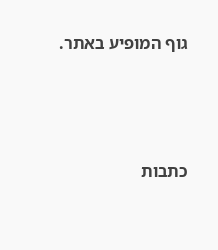גוף המופיע באתר.




כתבות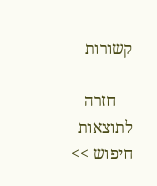קשורות

    חזרה לתוצאות חיפוש >>